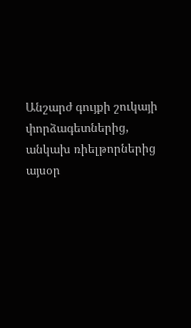Անշարժ գույքի շուկայի փորձագետներից, անկախ ռիելթորներից այսօր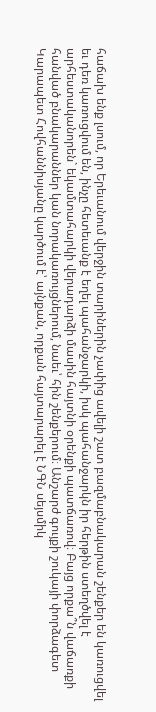հաճախ ենք լսում, որ Երեւանում վերջին տարիներին չափից ավելի շատ բազմաբնակարան շենքեր են կառուցվել եւ դեռ կառուցվում են, ինչը հետեւանք է եղել պահանջարկի, իսկ պահանջարկն իր հերթին ստեղծվել է արհեստականորեն` եկամտահարկի վերադարձի մասին հայտնի օրենքի պատճառով։ Բայց որքա՞ն վաճառքի հանված բնակարաններ կան նորակառույցներում, նաեւ՝ հին շենքերում։ Անշարժ գույքի շուկայի փորձագետ Կարապետ Հովհաննիսյանը կարծում է՝ այնքան, որքան հայտարարել է ՆԳՆ սեյսմիկ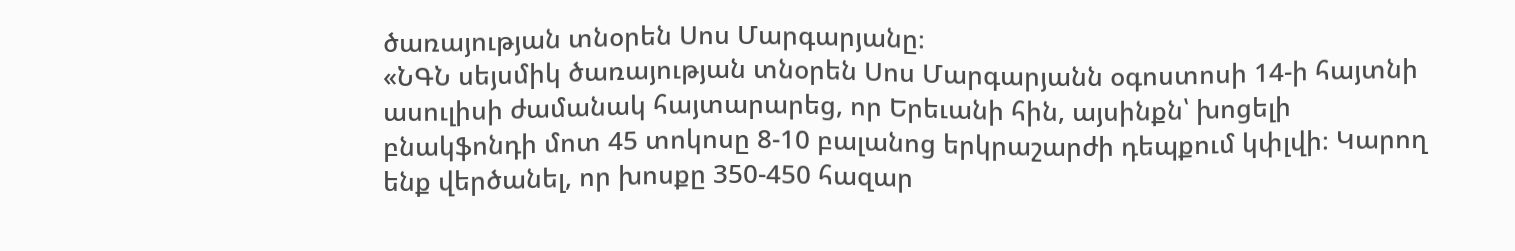ծառայության տնօրեն Սոս Մարգարյանը։
«ՆԳՆ սեյսմիկ ծառայության տնօրեն Սոս Մարգարյանն օգոստոսի 14-ի հայտնի ասուլիսի ժամանակ հայտարարեց, որ Երեւանի հին, այսինքն՝ խոցելի բնակֆոնդի մոտ 45 տոկոսը 8-10 բալանոց երկրաշարժի դեպքում կփլվի։ Կարող ենք վերծանել, որ խոսքը 350-450 հազար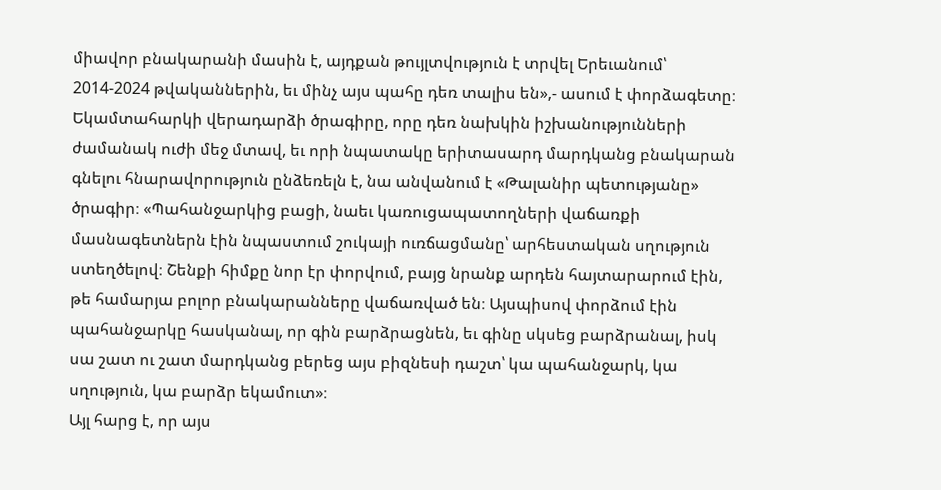միավոր բնակարանի մասին է, այդքան թույլտվություն է տրվել Երեւանում՝ 2014-2024 թվականներին, եւ մինչ այս պահը դեռ տալիս են»,- ասում է փորձագետը։ Եկամտահարկի վերադարձի ծրագիրը, որը դեռ նախկին իշխանությունների ժամանակ ուժի մեջ մտավ, եւ որի նպատակը երիտասարդ մարդկանց բնակարան գնելու հնարավորություն ընձեռելն է, նա անվանում է «Թալանիր պետությանը» ծրագիր։ «Պահանջարկից բացի, նաեւ կառուցապատողների վաճառքի մասնագետներն էին նպաստում շուկայի ուռճացմանը՝ արհեստական սղություն ստեղծելով։ Շենքի հիմքը նոր էր փորվում, բայց նրանք արդեն հայտարարում էին, թե համարյա բոլոր բնակարանները վաճառված են։ Այսպիսով փորձում էին պահանջարկը հասկանալ, որ գին բարձրացնեն, եւ գինը սկսեց բարձրանալ, իսկ սա շատ ու շատ մարդկանց բերեց այս բիզնեսի դաշտ՝ կա պահանջարկ, կա սղություն, կա բարձր եկամուտ»։
Այլ հարց է, որ այս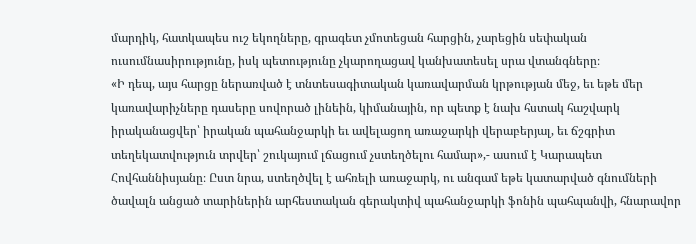մարդիկ, հատկապես ուշ եկողները, գրագետ չմոտեցան հարցին, չարեցին սեփական ուսումնասիրությունը, իսկ պետությունը չկարողացավ կանխատեսել սրա վտանգները։
«Ի դեպ, այս հարցը ներառված է տնտեսագիտական կառավարման կրթության մեջ, եւ եթե մեր կառավարիչները դասերը սովորած լինեին, կիմանային, որ պետք է նախ հստակ հաշվարկ իրականացվեր՝ իրական պահանջարկի եւ ավելացող առաջարկի վերաբերյալ, եւ ճշգրիտ տեղեկատվություն տրվեր՝ շուկայում լճացում չստեղծելու համար»,- ասում է Կարապետ Հովհաննիսյանը։ Ըստ նրա, ստեղծվել է ահռելի առաջարկ, ու անգամ եթե կատարված գնումների ծավալն անցած տարիներին արհեստական գերակտիվ պահանջարկի ֆոնին պահպանվի, հնարավոր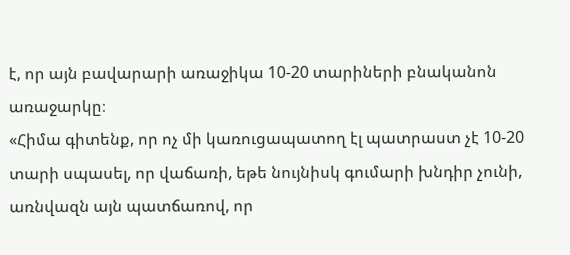է, որ այն բավարարի առաջիկա 10-20 տարիների բնականոն առաջարկը։
«Հիմա գիտենք, որ ոչ մի կառուցապատող էլ պատրաստ չէ 10-20 տարի սպասել, որ վաճառի, եթե նույնիսկ գումարի խնդիր չունի, առնվազն այն պատճառով, որ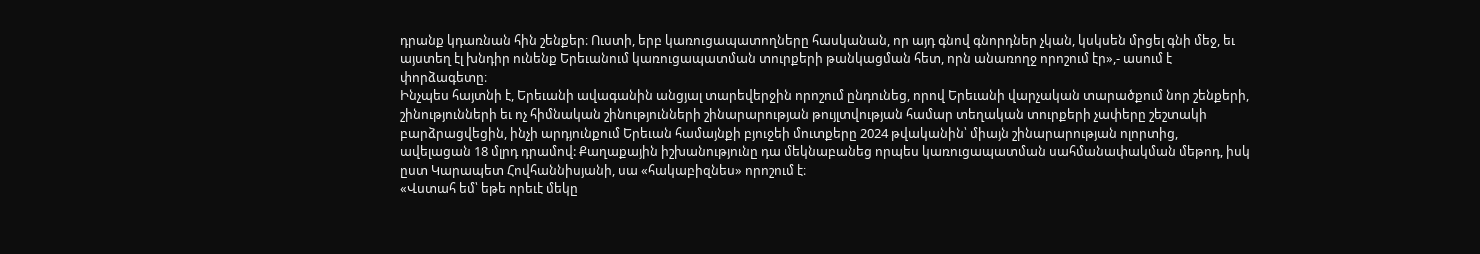դրանք կդառնան հին շենքեր։ Ուստի, երբ կառուցապատողները հասկանան, որ այդ գնով գնորդներ չկան, կսկսեն մրցել գնի մեջ, եւ այստեղ էլ խնդիր ունենք Երեւանում կառուցապատման տուրքերի թանկացման հետ, որն անառողջ որոշում էր»,- ասում է փորձագետը։
Ինչպես հայտնի է, Երեւանի ավագանին անցյալ տարեվերջին որոշում ընդունեց, որով Երեւանի վարչական տարածքում նոր շենքերի, շինությունների եւ ոչ հիմնական շինությունների շինարարության թույլտվության համար տեղական տուրքերի չափերը շեշտակի բարձրացվեցին, ինչի արդյունքում Երեւան համայնքի բյուջեի մուտքերը 2024 թվականին՝ միայն շինարարության ոլորտից, ավելացան 18 մլրդ դրամով: Քաղաքային իշխանությունը դա մեկնաբանեց որպես կառուցապատման սահմանափակման մեթոդ, իսկ ըստ Կարապետ Հովհաննիսյանի, սա «հակաբիզնես» որոշում է։
«Վստահ եմ՝ եթե որեւէ մեկը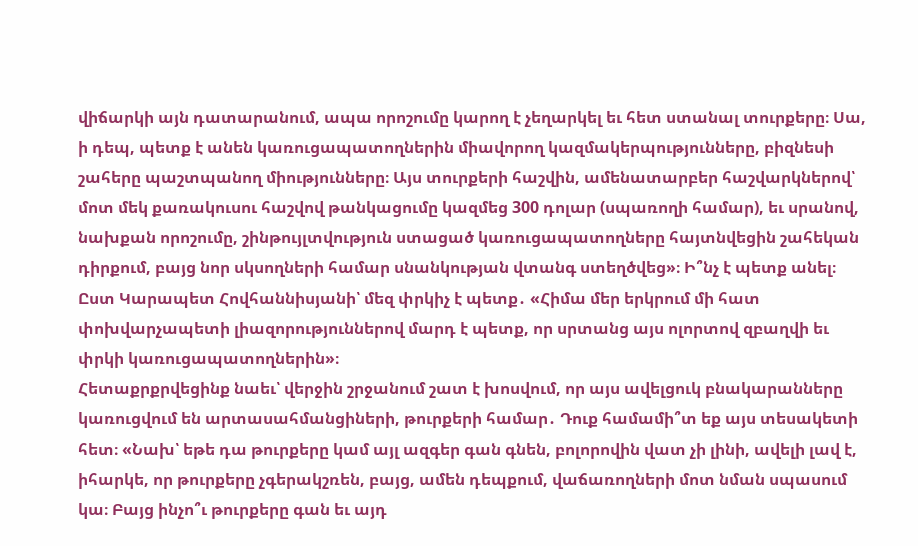վիճարկի այն դատարանում, ապա որոշումը կարող է չեղարկել եւ հետ ստանալ տուրքերը։ Սա, ի դեպ, պետք է անեն կառուցապատողներին միավորող կազմակերպությունները, բիզնեսի շահերը պաշտպանող միությունները։ Այս տուրքերի հաշվին, ամենատարբեր հաշվարկներով՝ մոտ մեկ քառակուսու հաշվով թանկացումը կազմեց 300 դոլար (սպառողի համար), եւ սրանով, նախքան որոշումը, շինթույլտվություն ստացած կառուցապատողները հայտնվեցին շահեկան դիրքում, բայց նոր սկսողների համար սնանկության վտանգ ստեղծվեց»։ Ի՞նչ է պետք անել։
Ըստ Կարապետ Հովհաննիսյանի՝ մեզ փրկիչ է պետք․ «Հիմա մեր երկրում մի հատ փոխվարչապետի լիազորություններով մարդ է պետք, որ սրտանց այս ոլորտով զբաղվի եւ փրկի կառուցապատողներին»։
Հետաքրքրվեցինք նաեւ՝ վերջին շրջանում շատ է խոսվում, որ այս ավելցուկ բնակարանները կառուցվում են արտասահմանցիների, թուրքերի համար․ Դուք համամի՞տ եք այս տեսակետի հետ։ «Նախ՝ եթե դա թուրքերը կամ այլ ազգեր գան գնեն, բոլորովին վատ չի լինի, ավելի լավ է, իհարկե, որ թուրքերը չգերակշռեն, բայց, ամեն դեպքում, վաճառողների մոտ նման սպասում կա։ Բայց ինչո՞ւ թուրքերը գան եւ այդ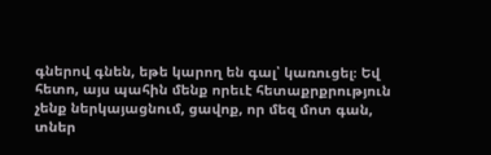գներով գնեն, եթե կարող են գալ՝ կառուցել։ Եվ հետո, այս պահին մենք որեւէ հետաքրքրություն չենք ներկայացնում, ցավոք, որ մեզ մոտ գան, տներ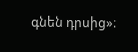գնեն դրսից»։